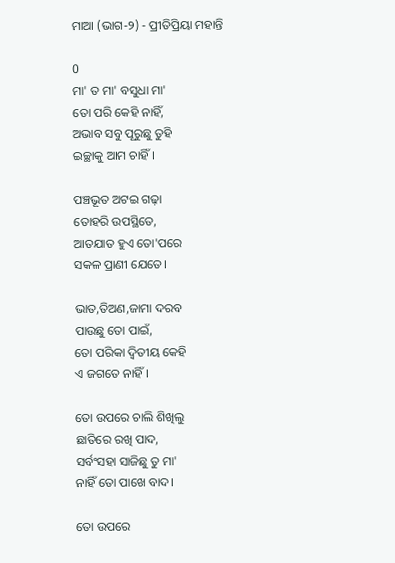ମାଆ (ଭାଗ-୨) - ପ୍ରୀତିପ୍ରିୟା ମହାନ୍ତି

0
ମା' ତ ମା' ବସୁଧା ମା'
ତୋ ପରି କେହି ନାହିଁ,
ଅଭାବ ସବୁ ପୂରୁଛୁ ତୁହି
ଇଚ୍ଛାକୁ ଆମ ଚାହିଁ।

ପଞ୍ଚଭୂତ ଅଟଇ ଗଢ଼ା
ତୋହରି ଉପସ୍ଥିତେ,
ଆତଯାତ ହୁଏ ତୋ'ପରେ
ସକଳ ପ୍ରାଣୀ ଯେତେ।

ଭାତ,ତିଅଣ,ଜାମା ଦରବ
ପାଉଛୁ ତୋ ପାଇଁ,
ତୋ ପରିକା ଦ୍ୱିତୀୟ କେହି
ଏ ଜଗତେ ନାହିଁ।

ତୋ ଉପରେ ଚାଲି ଶିଖିଲୁ
ଛାତିରେ ରଖି ପାଦ,
ସର୍ବଂସହା ସାଜିଛୁ ତୁ ମା'
ନାହିଁ ତୋ ପାଖେ ବାଦ।

ତୋ ଉପରେ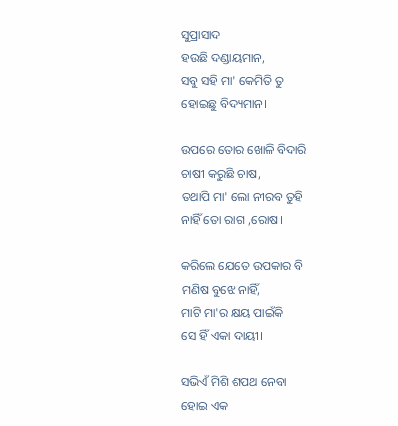ସୁପ୍ରାସାଦ
ହଉଛି ଦଣ୍ଡାୟମାନ,
ସବୁ ସହି ମା' କେମିତି ତୁ
ହୋଇଛୁ ବିଦ୍ୟମାନ।

ଉପରେ ତୋର ଖୋଳି ବିଦାରି
ଚାଷୀ କରୁଛି ଚାଷ,
ତଥାପି ମା' ଲୋ ନୀରବ ତୁହି
ନାହିଁ ତୋ ରାଗ ,ରୋଷ।

କରିଲେ ଯେତେ ଉପକାର ବି
ମଣିଷ ବୁଝେ ନାହିଁ,
ମାଟି ମା'ର କ୍ଷୟ ପାଇଁକି
ସେ ହିଁ ଏକା ଦାୟୀ।

ସଭିଏଁ ମିଶି ଶପଥ ନେବା
ହୋଇ ଏକ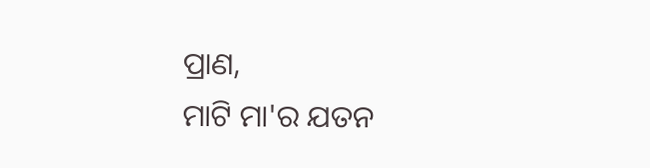ପ୍ରାଣ,
ମାଟି ମା'ର ଯତନ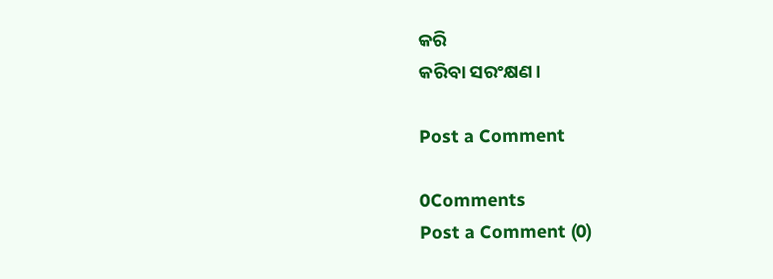କରି
କରିବା ସରଂକ୍ଷଣ।

Post a Comment

0Comments
Post a Comment (0)